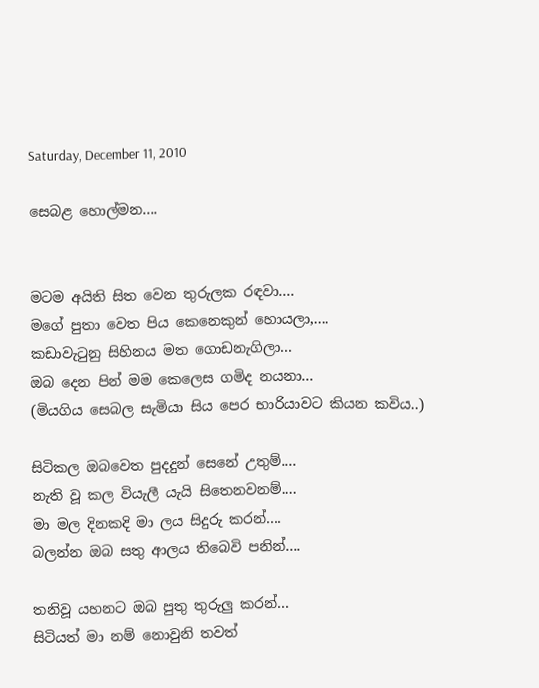Saturday, December 11, 2010

සෙබළ හොල්මන....


මටම අයිති සිත වෙන තුරුලක රඳවා....
මගේ පුතා වෙත පිය කෙනෙකුන් හොයලා,....
කඩාවැටුනු සිහිනය මත ගොඩනැගිලා...
ඔබ දෙන පින් මම කෙලෙස ගමිද නයනා...
(මියගිය සෙබල සැමියා සිය පෙර භාරියාවට කියන කවිය..)

සිටිකල ඔබවෙත පුදදුන් සෙනේ උතුම්....
නැති වූ කල වියැලී යැයි සිතෙනවනම්....
මා මල දිනකදි මා ලය සිදුරු කරන්....
බලන්න ඔබ සතු ආලය තිබෙවි පනින්....

තනිවූ යහනට ඔබ පුතු තුරුලු කරන්...
සිටියත් මා නම් නොවුනි තවත්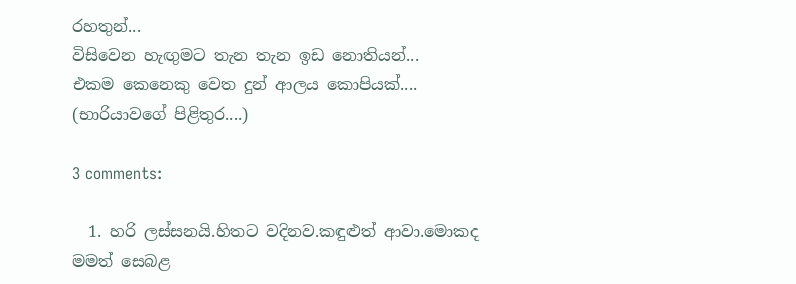රහතුන්...
විසිවෙන හැඟුමට තැන තැන ඉඩ නොතියන්...
එකම කෙනෙකු වෙත දුන් ආලය කොපියක්....
(භාරියාවගේ පිළිතුර....)

3 comments:

  1. හරි ලස්සනයි.හිතට වදිනව.කඳුළුත් ආවා.මොකද මමත් සෙබළ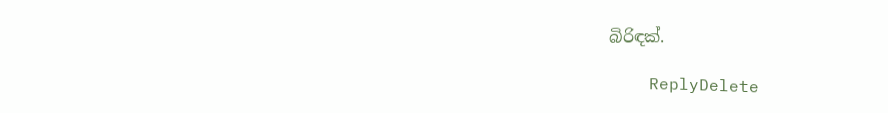බිරිඳක්.

    ReplyDelete